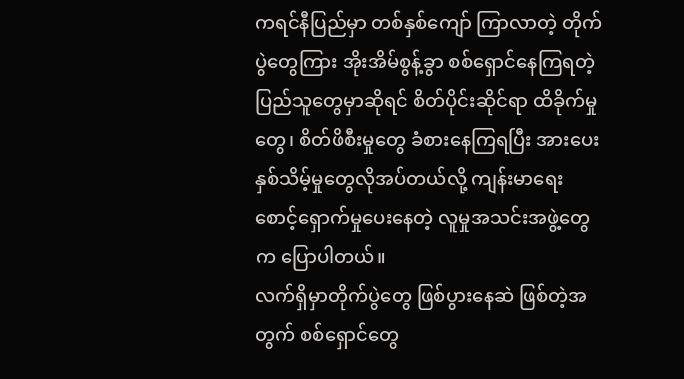ကရင်နီပြည်မှာ တစ်နှစ်ကျော် ကြာလာတဲ့ တိုက်ပွဲတွေကြား အိုးအိမ်စွန့်ခွာ စစ်ရှောင်နေကြရတဲ့ ပြည်သူတွေမှာဆိုရင် စိတ်ပိုင်းဆိုင်ရာ ထိခိုက်မှုတွေ၊ စိတ်ဖိစီးမှုတွေ ခံစားနေကြရပြီး အားပေးနှစ်သိမ့်မှုတွေလိုအပ်တယ်လို့ ကျန်းမာရေးစောင့်ရှောက်မှုပေးနေတဲ့ လူမှုအသင်းအဖွဲ့တွေက ပြောပါတယ်။
လက်ရှိမှာတိုက်ပွဲတွေ ဖြစ်ပွားနေဆဲ ဖြစ်တဲ့အတွက် စစ်ရှောင်တွေ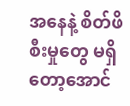အနေနဲ့ စိတ်ဖိစီးမှုတွေ မရှိတော့အောင်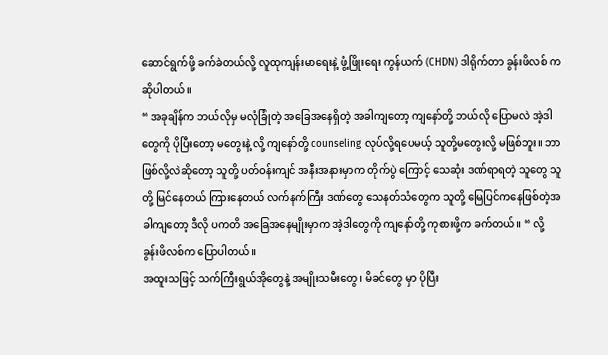ဆောင်ရွက်ဖို့ ခက်ခဲတယ်လို့ လူထုကျန်းမာရေးနဲ့ ဖွံ့ဖြိုးရေး ကွန်ယက် (CHDN) ဒါရိုက်တာ ခွန်းဖိလစ် က ဆိုပါတယ်။
“ အခုချိန်က ဘယ်လိုမှ မလုံခြုံတဲ့ အခြေအနေရှိတဲ့ အခါကျတော့ ကျနော်တို့ ဘယ်လို ပြောမလဲ အဲ့ဒါ တွေကို ပိုပြီးတော့ မတွေးနဲ့ လို့ ကျနော်တို့ counseling လုပ်လို့ရပေမယ့် သူတို့မတွေးလို့ မဖြစ်ဘူး။ ဘာဖြစ်လို့လဲဆိုတော့ သူတို့ ပတ်ဝန်းကျင် အနီးအနားမှာက တိုက်ပွဲ ကြောင့် သေဆုံး ဒဏ်ရာရတဲ့ သူတွေ သူတို့ မြင်နေတယ် ကြားနေတယ် လက်နက်ကြီး ဒဏ်တွေ သေနတ်သံတွေက သူတို့ မြေပြင်ကနေဖြစ်တဲ့အခါကျတော့ ဒီလို ပကတိ အခြေအနေမျိုးမှာက အဲ့ဒါတွေကို ကျနော်တို့ ကုစားဖို့က ခက်တယ်။ “ လို့ ခွန်းဖိလစ်က ပြောပါတယ်။
အထူးသဖြင့် သက်ကြီးရွယ်အိုတွေနဲ့ အမျိုးသမီးတွေ၊ မိခင်တွေ မှာ ပိုပြီး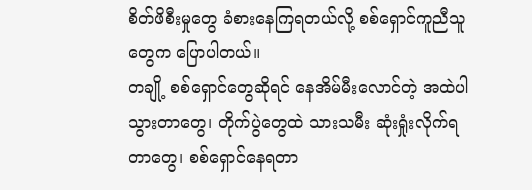စိတ်ဖိစီးမှုတွေ ခံစားနေကြရတယ်လို့ စစ်ရှောင်ကူညီသူတွေက ပြောပါတယ်။
တချို့ စစ်ရှောင်တွေဆိုရင် နေအိမ်မီးလောင်တဲ့ အထဲပါသွားတာတွေ၊ တိုက်ပွဲတွေထဲ သားသမီး ဆုံးရှုံးလိုက်ရတာတွေ၊ စစ်ရှောင်နေရတာ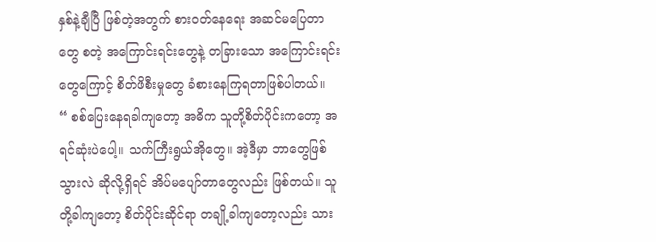နှစ်နဲ့ချီပြီ ဖြစ်တဲ့အတွက် စားဝတ်နေရေး အဆင်မပြေတာတွေ စတဲ့ အကြောင်းရင်းတွေနဲ့ တခြားသော အကြောင်းရင်းတွေကြောင့် စိတ်ဖိစီးမှုတွေ ခံစားနေကြရတာဖြစ်ပါတယ်။
“ စစ်ပြေးနေရခါကျတော့ အဓိက သူတို့စိတ်ပိုင်းကတော့ အရင်ဆုံးပဲပေါ့။ သက်ကြီးရွယ်အိုတွေ။ အဲ့ဒီမှာ ဘာတွေဖြစ်သွားလဲ ဆိုလို့ရှိရင် အိပ်မပျော်တာတွေလည်း ဖြစ်တယ်။ သူတို့ခါကျတော့ စိတ်ပိုင်းဆိုင်ရာ တချို့ခါကျတော့လည်း သား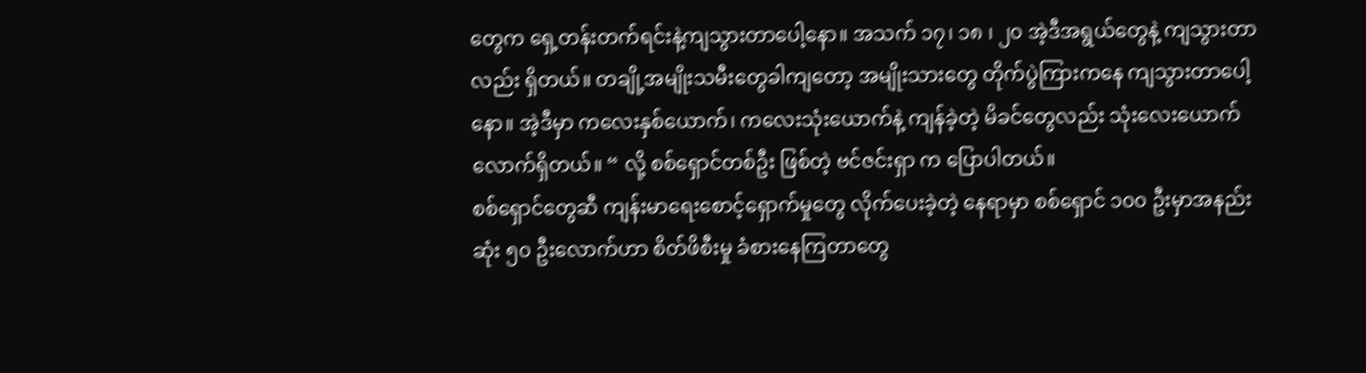တွေက ရှေ့တန်းတက်ရင်းနဲ့ကျသွားတာပေါ့နော။ အသက် ၁၇၊ ၁၈ ၊ ၂၀ အဲ့ဒီအရွယ်တွေနဲ့ ကျသွားတာလည်း ရှိတယ်။ တချို့အမျိုးသမီးတွေခါကျတော့ အမျိုးသားတွေ တိုက်ပွဲကြားကနေ ကျသွားတာပေါ့နော။ အဲ့ဒီမှာ ကလေးနှစ်ယောက်၊ ကလေးသုံးယောက်နဲ့ ကျန်ခဲ့တဲ့ မိခင်တွေလည်း သုံးလေးယောက်လောက်ရှိတယ်။ “ လို့ စစ်ရှောင်တစ်ဦး ဖြစ်တဲ့ ဗင်ဇင်းရှာ က ပြောပါတယ်။
စစ်ရှောင်တွေဆီ ကျန်းမာရေးစောင့်ရှောက်မှုတွေ လိုက်ပေးခဲ့တဲ့ နေရာမှာ စစ်ရှောင် ၁၀၀ ဦးမှာအနည်းဆုံး ၅၀ ဦးလောက်ဟာ စိတ်ဖိစီးမှု ခံစားနေကြတာတွေ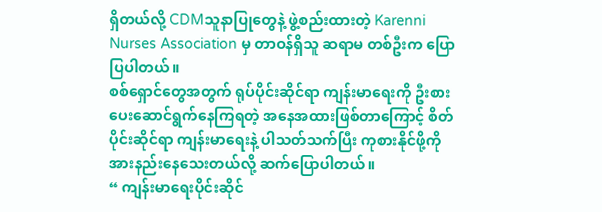ရှိတယ်လို့ CDMသူနာပြုတွေနဲ့ ဖွဲ့စည်းထားတဲ့ Karenni Nurses Association မှ တာဝန်ရှိသူ ဆရာမ တစ်ဦးက ပြောပြပါတယ်။
စစ်ရှောင်တွေအတွက် ရုပ်ပိုင်းဆိုင်ရာ ကျန်းမာရေးကို ဦးစားပေးဆောင်ရွက်နေကြရတဲ့ အနေအထားဖြစ်တာကြောင့် စိတ်ပိုင်းဆိုင်ရာ ကျန်းမာရေးနဲ့ ပါသတ်သက်ပြီး ကုစားနိုင်ဖို့ကို အားနည်းနေသေးတယ်လို့ ဆက်ပြောပါတယ်။
“ ကျန်းမာရေးပိုင်းဆိုင်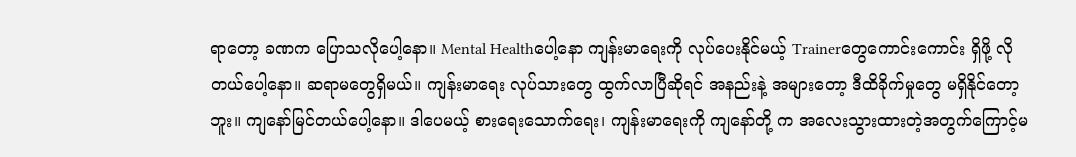ရာတော့ ခဏက ပြောသလိုပေါ့နော။ Mental Healthပေါ့နော ကျန်းမာရေးကို လုပ်ပေးနိုင်မယ့် Trainerတွေကောင်းကောင်း ရှိဖို့ လိုတယ်ပေါ့နော။ ဆရာမတွေရှိမယ်။ ကျန်းမာရေး လုပ်သားတွေ ထွက်လာပြီဆိုရင် အနည်းနဲ့ အများတော့ ဒီထိခိုက်မှုတွေ မရှိနိုင်တော့ဘူး။ ကျနော်မြင်တယ်ပေါ့နော။ ဒါပေမယ့် စားရေးသောက်ရေး၊ ကျန်းမာရေးကို ကျနော်တို့ က အလေးသွားထားတဲ့အတွက်ကြောင့်မ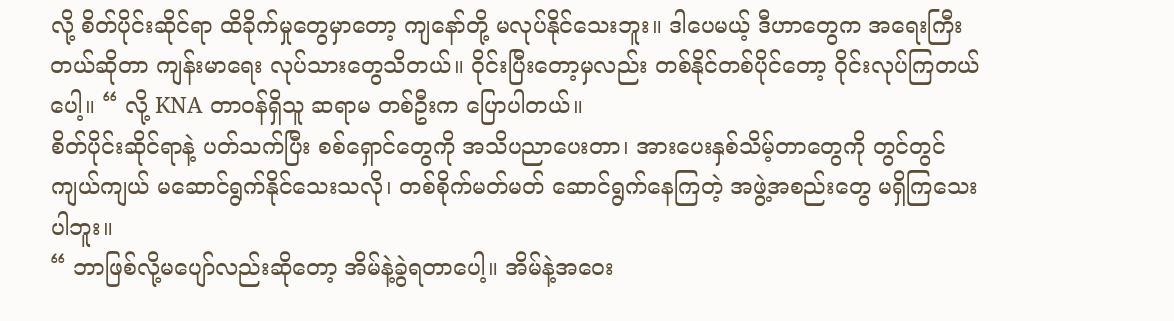လို့ စိတ်ပိုင်းဆိုင်ရာ ထိခိုက်မှုတွေမှာတော့ ကျနော်တို့ မလုပ်နိုင်သေးဘူး။ ဒါပေမယ့် ဒီဟာတွေက အရေးကြီးတယ်ဆိုတာ ကျန်းမာရေး လုပ်သားတွေသိတယ်။ ဝိုင်းပြီးတော့မှလည်း တစ်နိုင်တစ်ပိုင်တော့ ဝိုင်းလုပ်ကြတယ်ပေါ့။ “ လို့ KNA တာဝန်ရှိသူ ဆရာမ တစ်ဦးက ပြောပါတယ်။
စိတ်ပိုင်းဆိုင်ရာနဲ့ ပတ်သက်ပြီး စစ်ရှောင်တွေကို အသိပညာပေးတာ၊ အားပေးနှစ်သိမ့်တာတွေကို တွင်တွင်ကျယ်ကျယ် မဆောင်ရွက်နိုင်သေးသလို၊ တစ်စိုက်မတ်မတ် ဆောင်ရွက်နေကြတဲ့ အဖွဲ့အစည်းတွေ မရှိကြသေးပါဘူး။
“ ဘာဖြစ်လို့မပျော်လည်းဆိုတော့ အိမ်နဲ့ခွဲရတာပေါ့။ အိမ်နဲ့အဝေး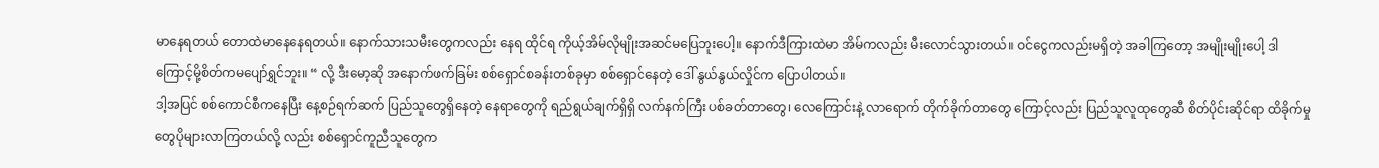မာနေရတယ် တောထဲမာနေနေရတယ်။ နောက်သားသမီးတွေကလည်း နေရ ထိုင်ရ ကိုယ့်အိမ်လိုမျိုးအဆင်မပြေဘူးပေါ့။ နောက်ဒီကြားထဲမာ အိမ်ကလည်း မီးလောင်သွားတယ်။ ဝင်ငွေကလည်းမရှိတဲ့ အခါကြတော့ အမျိုးမျိုးပေါ့ ဒါကြောင့်မို့စိတ်ကမပျော်ရွှင်ဘူး။ “ လို့ ဒီးမော့ဆို အနောက်ဖက်ခြမ်း စစ်ရှောင်စခန်းတစ်ခုမှာ စစ်ရှောင်နေတဲ့ ဒေါ် နွယ်နွယ်လှိုင်က ပြောပါတယ်။
ဒါ့အပြင် စစ်ကောင်စီကနေပြီး နေ့စဉ်ရက်ဆက် ပြည်သူတွေရှိနေတဲ့ နေရာတွေကို ရည်ရွယ်ချက်ရှိရှိ လက်နက်ကြီး ပစ်ခတ်တာတွေ၊ လေကြောင်းနဲ့ လာရောက် တိုက်ခိုက်တာတွေ ကြောင့်လည်း ပြည်သူလူထုတွေဆီ စိတ်ပိုင်းဆိုင်ရာ ထိခိုက်မှုတွေပိုများလာကြတယ်လို့ လည်း စစ်ရှောင်ကူညီသူတွေက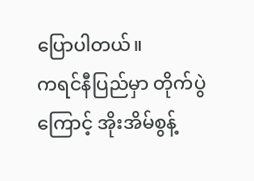ပြောပါတယ်။
ကရင်နီပြည်မှာ တိုက်ပွဲကြောင့် အိုးအိမ်စွန့်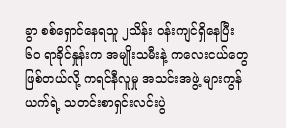ခွာ စစ်ရှောင်နေရသူ ၂သိန်း ဝန်းကျင်ရှိနေပြီး ၆၀ ရာခိုင်နှုန်းက အမျိုးသမီးနဲ့ ကလေးငယ်တွေဖြစ်တယ်လို့ ကရင်နီလူမှု အသင်းအဖွဲ့ များကွန်ယက်ရဲ့ သတင်းစာရှင်းလင်းပွဲ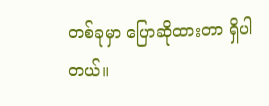တစ်ခုမှာ ပြောဆိုထားတာ ရှိပါတယ်။